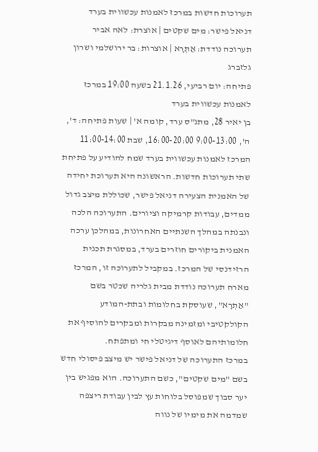תערוכות חדשות במרכז לאמנות עכשווית בערד
דניאל פישר: מים שקטים | אוצרת: לאה אביר
תערוכה נודדת: אַתְרָא | אוצרות: בר ירושלמי ושרון גלזברג
פתיחה: יום רביעי, 21.1.26 בשעה 19:00 במרכז לאמנות עכשווית בערד
בן יאיר 28, מתנ"ס ערד, קומה א' | שעות פתיחה: ד', ה', 9:00-13:00 16:00-20:00, שבת 11:00-14:00
המרכז לאמנות עכשווית בערד שמח להודיע על פתיחת שתי תערוכות חדשות. הראשונה היא תערוכת יחידה של האמנית הצעירה דניאל פישר, שכוללת מיצב גדול ממדים, עבודות קרמיקה וציורים. התערוכה הלכה ונבנתה במהלך השנתיים האחרונות, במהלכן ערכה האמנית ביקורים חוזרים בערד, במסגרת תכנית הרזידנסי של המרכז. במקביל לתערוכה זו, המרכז מארח תערוכה נודדת מבית גלריה שכטר בשם "אַתְרָא", שעוסקת בחלומות ובתת-המודע הקולקטיבי ומזמינה מבקרות ומבקרים להוסיף את חלומותיהם לאוסף דיגיטלי חי ומתפתח.
במרכז התערוכה של דניאל פישר יש מיצב פיסולי חדש בשם "מים שקטים", כשם התערוכה. הוא מפגיש בין יער סבוך שמפוסל בלוחות עץ לבין עבודת ריצפה שמדמה את מימיו של נווה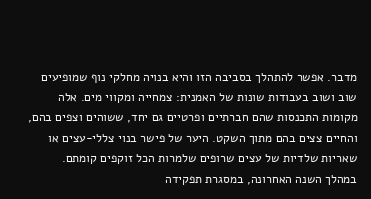מדבר. אפשר להתהלך בסביבה הזו והיא בנויה מחלקי נוף שמופיעים שוב ושוב בעבודות שונות של האמנית: צמחייה ומקווי מים. אלה מקומות התכנסות שהם חברתיים ופרטיים גם יחד, ששוהים וצפים בהם, והחיים צצים בהם מתוך השקט. היער של פישר בנוי צללי-עצים או שאריות שלדיות של עצים שרופים שלמרות הכל זוקפים קומתם.
במהלך השנה האחרונה, במסגרת תפקידה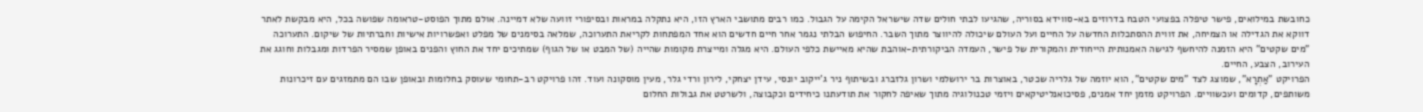כחובשת במילואים, פישר טיפלה בפצועי הטבח בדרוזים בא-סווידא בסוריה, שהגיעו לבתי חולים שדה שישראל הקימה על הגבול. כמו רבים מתושבי הארץ הזו, היא נתקלה במראות ובסיפורי זוועה שלא דמיינה. אולם מתוך הפוסט-טראומה שפושה בכל, היא מבקשת לאתר דווקא את הגדילה או הצמיחה, את זווית ההסתכלות החדשה על החיים ועל העולם שיכולה להיווצר מתוך השבר. החיפוש הבלתי נגמר אחר חיים חדשים הוא אחד המפתחות לקריאת התערוכה, שמלאה בסימנים של מפלט ואפשרויות אישיות וחברתיות של שיקום. התערוכה "מים שקטים" היא הזמנה להיחשף לגישה האמנותית הייחודית והמקורית של פישר, העמדה הביקורתית-אוהבת שהיא מאיישת כלפי העולם. היא מגלה ומייצרת מקומות שהייה (של המבט או של הגוף) שמתיכים יחד את החוץ והפנים באופן שמסיר הפרדות ומגבלות וחוגג את העירוב, הצבע, החיים.
הפרויקט "אַתְרָא", שמוצג לצד "מים שקטים", הוא יוזמה של גלריה שכטר, באוצרות בר ירושלמי ושרון גלזברג ובשיתוף ניר ג'ייקוב יונסי, עידן יצחקי, לירון ורדי גלר, מעין מוסקונה ועוד. זהו פרויקט רב-תחומי שעוסק בחלומות ובאופן שבו הם מתמזגים עם זיכרונות משותפים, קדומים ועכשוויים. הפרויקט מזמן יחד אמנים, פסיכואנליטיקאים ויזמי טכנולוגיה מתוך שאיפה לחקור את תודעתנו כיחידים וכקבוצה, ולשרטט את גבולות החלום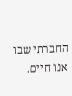החברתי שבו אנו חיים.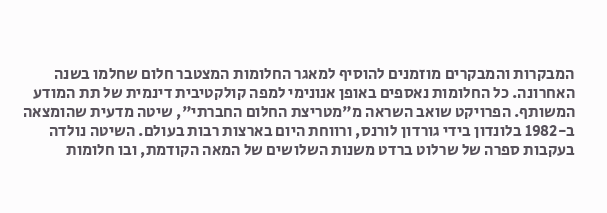המבקרות והמבקרים מוזמנים להוסיף למאגר החלומות המצטבר חלום שחלמו בשנה האחרונה. כל החלומות נאספים באופן אנונימי למפה קולקטיבית דינמית של תת המודע המשותף. הפרויקט שואב השראה מ"מטריצת החלום החברתי", שיטה מדעית שהומצאה ב-1982 בלונדון בידי גורדון לורנס, ורווחת היום בארצות רבות בעולם. השיטה נולדה בעקבות ספרה של שרלוט ברדט משנות השלושים של המאה הקודמת, ובו חלומות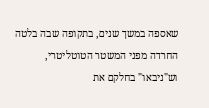שאספה במשך שנים, בתקופה שבה בלטה החרדה מפני המשטר הטוטליטרי, וש"ניבאו" בחלקם את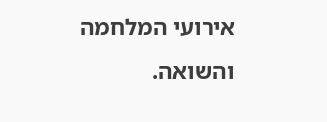אירועי המלחמה והשואה.